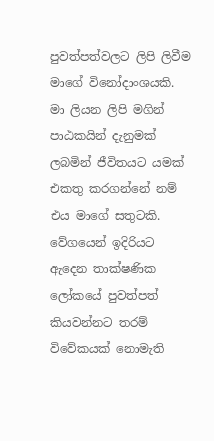පුවත්පත්වලට ලිපි ලිවීම මාගේ විනෝදාංශයකි. මා ලියන ලිපි මගින් පාඨකයින් දැනුමක් ලබමින් ජීවිතයට යමක් එකතු කරගන්නේ නම් එය මාගේ සතුටකි. වේගයෙන් ඉදිරියට ඇදෙන තාක්ෂණික ලෝකයේ පුවත්පත් කියවන්නට තරම් විවේකයක් නොමැති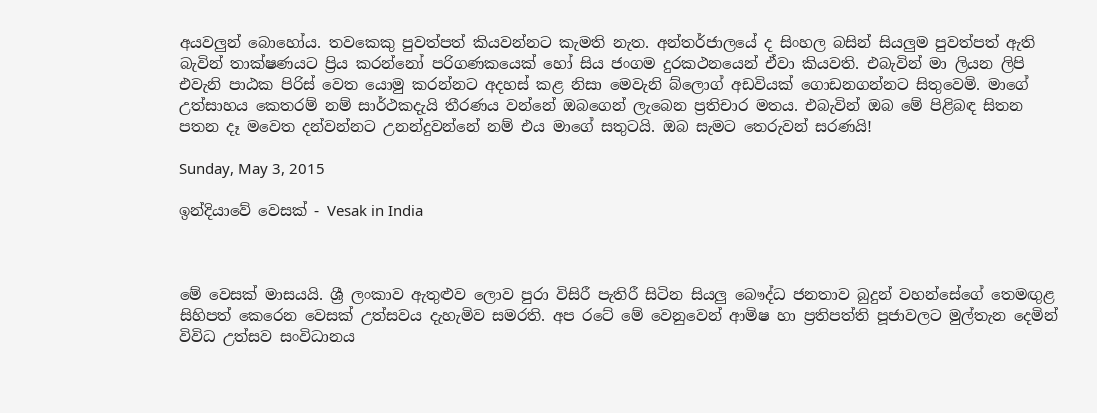අයවලුන් බොහෝය. තවකෙකු පුවත්පත් කියවන්නට කැමති නැත. අන්තර්ජාලයේ ද සිංහල බසින් සියලුම පුවත්පත් ඇති බැවින් තාක්ෂණයට ප්‍රිය කරන්නෝ පරිගණකයෙක් හෝ සිය ජංගම දුරකථනයෙන් ඒවා කියවති. එබැවින් මා ලියන ලිපි එවැනි පාඨක පිරිස් වෙත යොමු කරන්නට අදහස් කළ නිසා මෙවැනි බ්ලොග් අඩවියක් ගොඩනගන්නට සිතුවෙමි. මාගේ උත්සාහය කෙතරම් නම් සාර්ථකදැයි තීරණය වන්නේ ඔබගෙන් ලැබෙන ප්‍රතිචාර මතය. එබැවින් ඔබ මේ පිළිබඳ සිතන පතන දෑ මවෙත දන්වන්නට උනන්දුවන්නේ නම් එය මාගේ සතුටයි. ඔබ සැමට තෙරුවන් සරණයි!

Sunday, May 3, 2015

ඉන්දියාවේ වෙසක් - Vesak in India



මේ වෙසක් මාසයයි. ශ්‍රී ලංකාව ඇතුළුව ලොව පුරා විසිරී පැතිරී සිටින සියලු බෞද්ධ ජනතාව බුදුන් වහන්සේගේ තෙමඟුළ සිහිපත් කෙරෙන වෙසක් උත්සවය දැහැමිව සමරති. අප රටේ මේ වෙනුවෙන් ආමිෂ හා ප්‍රතිපත්ති පූජාවලට මුල්තැන දෙමින් විවිධ උත්සව සංවිධානය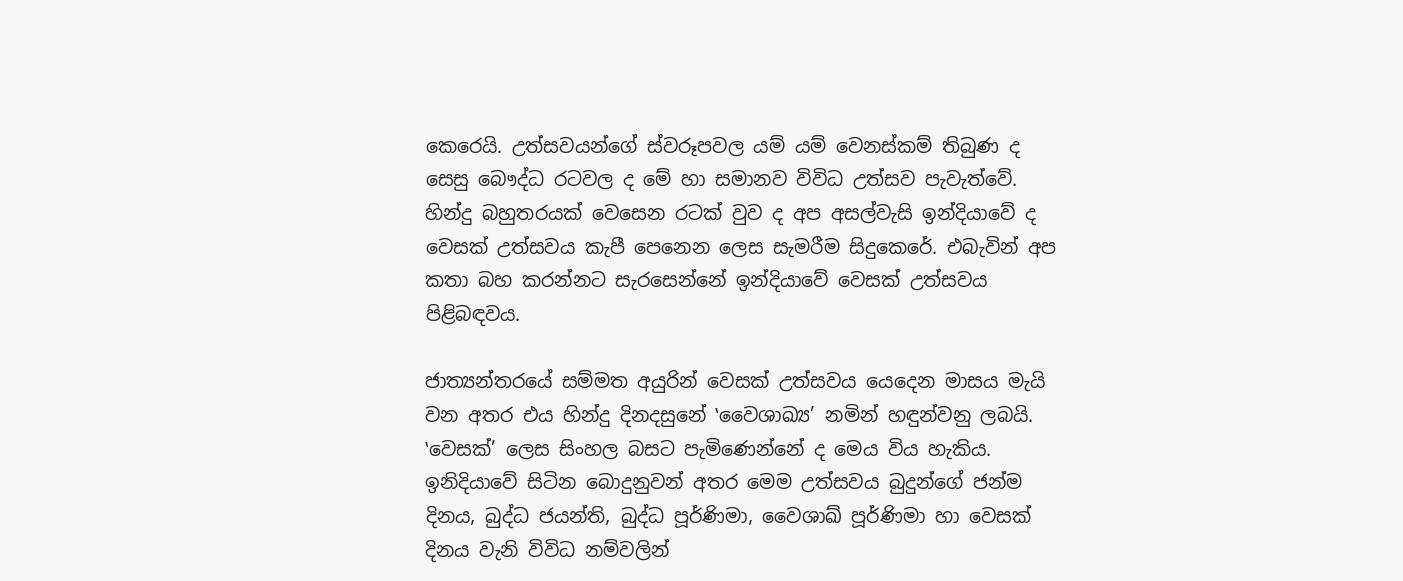කෙරෙයි. උත්සවයන්ගේ ස්වරූපවල යම් යම් වෙනස්කම් තිබුණ ද සෙසු බෞද්ධ රටවල ද මේ හා සමානව විවිධ උත්සව පැවැත්වේ. හින්දු බහුතරයක් වෙසෙන රටක් වුව ද අප අසල්වැසි ඉන්දියාවේ ද වෙසක් උත්සවය කැපී පෙනෙන ලෙස සැමරීම සිදුකෙරේ. එබැවින් අප කතා බහ කරන්නට සැරසෙන්නේ ඉන්දියාවේ වෙසක් උත්සවය පිළිබඳවය.

ජාත්‍යන්තරයේ සම්මත අයුරින් වෙසක් උත්සවය යෙදෙන මාසය මැයි වන අතර එය හින්දු දිනදසුනේ ‛වෛශාඛ්‍ය’ නමින් හඳුන්වනු ලබයි. ‛වෙසක්’ ලෙස සිංහල බසට පැමිණෙන්නේ ද මෙය විය හැකිය. ඉනිදියාවේ සිටින බොදුනුවන් අතර මෙම උත්සවය බුදුන්ගේ ජන්ම දිනය, බුද්ධ ජයන්ති, බුද්ධ පූර්ණිමා, වෛශාඛ් පූර්ණිමා හා වෙසක් දිනය වැනි විවිධ නම්වලින්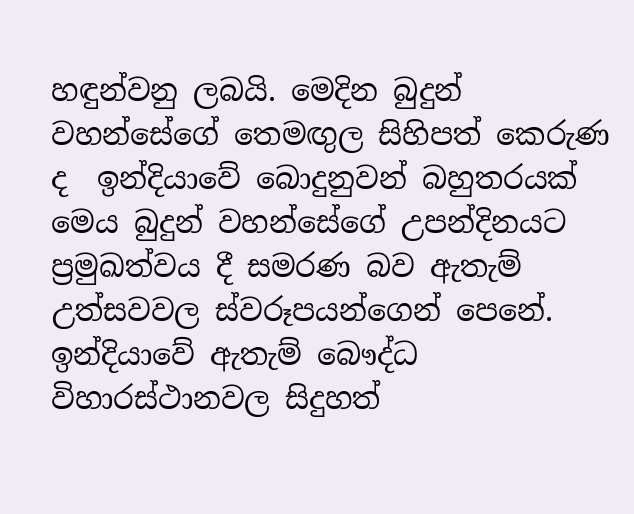හඳුන්වනු ලබයි. මෙදින බුදුන් වහන්සේගේ තෙමඟුල සිහිපත් කෙරුණ ද  ඉන්දියාවේ බොදුනුවන් බහුතරයක් මෙය බුදුන් වහන්සේගේ උපන්දිනයට ප්‍රමුඛත්වය දී සමරණ බව ඇතැම් උත්සවවල ස්වරූපයන්ගෙන් පෙනේ. ඉන්දියාවේ ඇතැම් බෞද්ධ විහාරස්ථානවල සිදුහත්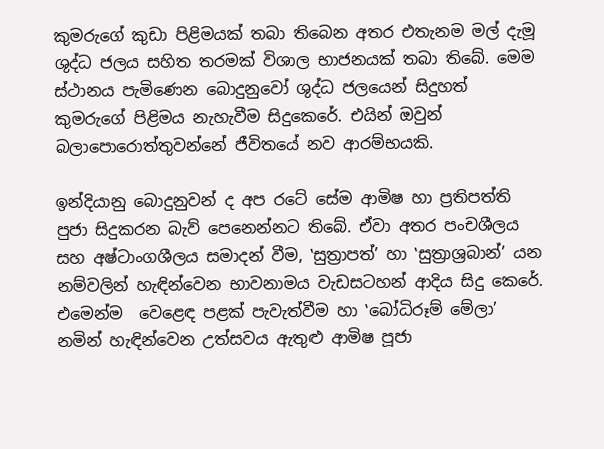කුමරුගේ කුඩා පිළිමයක් තබා තිබෙන අතර එතැනම මල් දැමූ ශුද්ධ ජලය සහිත තරමක් විශාල භාජනයක් තබා තිබේ. මෙම ස්ථානය පැමිණෙන බොදුනුවෝ ශුද්ධ ජලයෙන් සිදුහත් කුමරුගේ පිළිමය නැහැවීම සිදුකෙරේ. එයින් ඔවුන් බලාපොරොත්තුවන්නේ ජීවිතයේ නව ආරම්භයකි.

ඉන්දියානු බොදුනුවන් ද අප රටේ සේම ආමිෂ හා ප්‍රතිපත්ති පුජා සිදුකරන බැව් පෙනෙන්නට තිබේ. ඒවා අතර පංචශීලය සහ අෂ්ටාංගශීලය සමාදන් වීම, ‛සුත්‍රාපත්’ හා ‛සුත්‍රාශ්‍රබාන්’ යන නම්වලින් හැඳින්වෙන භාවනාමය වැඩසටහන් ආදිය සිදු කෙරේ. එමෙන්ම  වෙළෙඳ පළක් පැවැත්වීම හා ‛බෝධිරූම් මේලා’ නමින් හැඳින්වෙන උත්සවය ඇතුළු ආමිෂ පූජා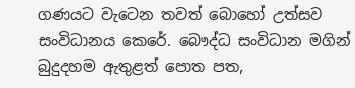ගණයට වැටෙන තවත් බොහෝ උත්සව සංවිධානය කෙරේ. බෞද්ධ සංවිධාන මගින් බුදුදහම ඇතුළත් පොත පත,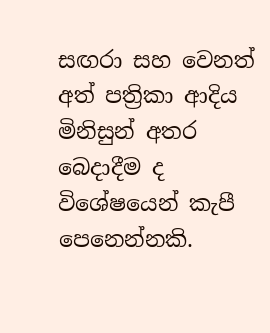සඟරා සහ වෙනත් අත් පත්‍රිකා ආදිය මිනිසුන් අතර බෙදාදීම ද විශේෂයෙන් කැපී පෙනෙන්නකි.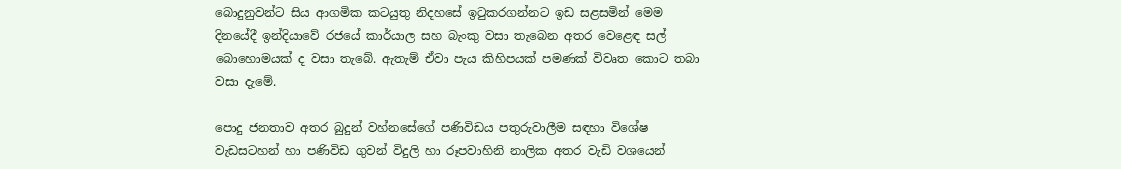බොදුනුවන්ට සිය ආගමික කටයුතු නිදහසේ ඉටුකරගන්නට ඉඩ සළසමින් මෙම දිනයේදී ඉන්දියාවේ රජයේ කාර්යාල සහ බැංකු වසා තැබෙන අතර වෙළෙඳ සල් බොහොමයක් ද වසා තැබේ. ඇතැම් ඒවා පැය කිහිපයක් පමණක් විවෘත කොට තබා වසා දැමේ.

පොදු ජනතාව අතර බුදුන් වහ්නසේගේ පණිවිඩය පතුරුවාලීම සඳහා විශේෂ වැඩසටහන් හා පණිවිඩ ගුවන් විදුලි හා රූපවාහිනි නාලික අතර වැඩි වශයෙන්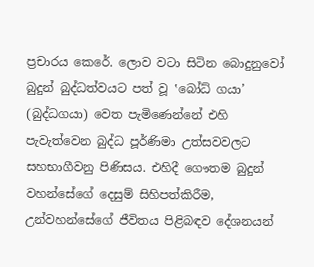ප්‍රචාරය කෙරේ. ලොව වටා සිටින බොදුනුවෝ බුදුන් බුද්ධත්වයට පත් වූ ‛බෝධ් ගයා’ (බුද්ධගයා) වෙත පැමිණෙන්නේ එහි පැවැත්වෙන බුද්ධ පූර්ණිමා උත්සවවලට සහභාගීවනු පිණිසය. එහිදී ගෞතම බුදුන් වහන්සේගේ දෙසුම් සිහිපත්කිරීම, උන්වහන්සේගේ ජීවිතය පිළිබඳව දේශනයන්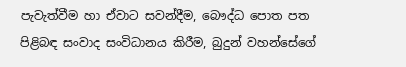පැවැත්වීම හා ඒවාට සවන්දීම, බෞද්ධ පොත පත පිළිබඳ සංවාද සංවිධානය කිරීම, බුදුන් වහන්සේගේ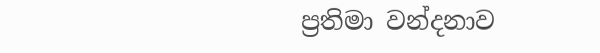ප්‍රතිමා වන්දනාව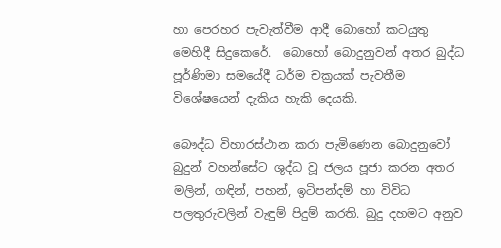හා පෙරහර පැවැත්වීම ආදී බොහෝ කටයුතු මෙහිදී සිදුකෙරේ.  බොහෝ බොදුනුවන් අතර බුද්ධ පූර්ණිමා සමයේදී ධර්ම චක්‍රයක් පැවතීම විශේෂයෙන් දැකිය හැකි දෙයකි.

බෞද්ධ විහාරස්ථාන කරා පැමිණෙන බොදුනුවෝ බුදුන් වහන්සේට ශුද්ධ වූ ජලය පූජා කරන අතර මලින්, ගඳින්, පහන්, ඉටිපන්දම් හා විවිධ පලතුරුවලින් වැඳුම් පිදුම් කරති. බුදු දහමට අනුව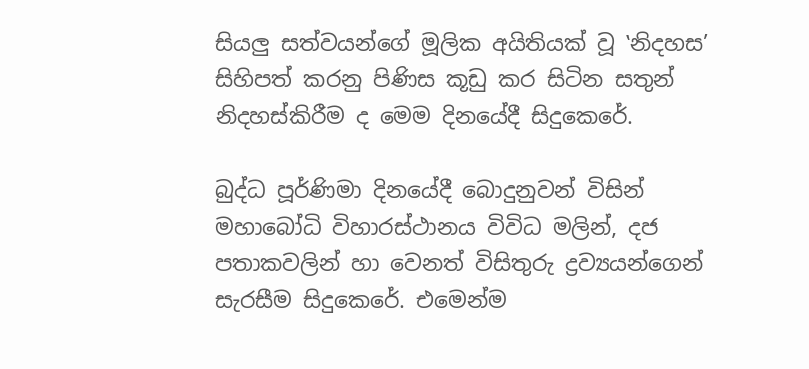සියලු සත්වයන්ගේ මූලික අයිතියක් වූ ‛නිදහස’ සිහිපත් කරනු පිණිස කූඩු කර සිටින සතුන් නිදහස්කිරීම ද මෙම දිනයේදී සිදුකෙරේ.

බුද්ධ පූර්ණිමා දිනයේදී බොදුනුවන් විසින් මහාබෝධි විහාරස්ථානය විවිධ මලින්, දජ පතාකවලින් හා වෙනත් විසිතුරු ද්‍රව්‍යයන්ගෙන් සැරසීම සිදුකෙරේ. එමෙන්ම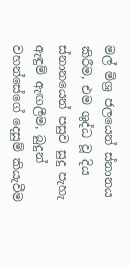මල් මිශ්‍ර ජලයෙන් ස්නානය කිරීම, එම ශුද්ධ වූ දිය ස්නානයෙන් පසුව සුදු පැහැ ඇඳුම් ඇඟලීම, බුදුන් වහන්සේගේ දෙසුම් කියැවීම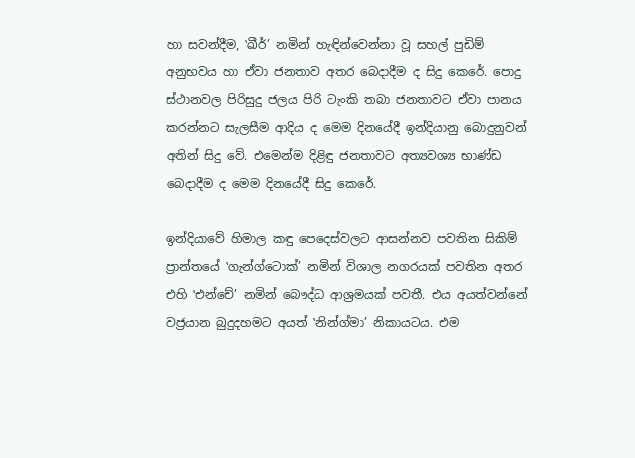හා සවන්දීම, ‛ඛීර්’ නමින් හැඳින්වෙන්නා වූ සහල් පුඩිම් අනුභවය හා ඒවා ජනතාව අතර බෙදාදීම ද සිදු කෙරේ. පොදු ස්ථානවල පිරිසුදු ජලය පිරි ටැංකි තබා ජනතාවට ඒවා පානය කරන්නට සැලසීම ආදිය ද මෙම දිනයේදී ඉන්දියානු බොදුනුවන් අතින් සිදු වේ. එමෙන්ම දිළිඳු ජනතාවට අත්‍යවශ්‍ය භාණ්ඩ බෙදාදීම ද මෙම දිනයේදී සිදු කෙරේ.

ඉන්දියාවේ හිමාල කඳු පෙදෙස්වලට ආසන්නව පවතින සිකිම් ප්‍රාන්තයේ ‛ගැන්ග්ටොක්’ නමින් විශාල නගරයක් පවතින අතර එහි ‛එන්චේ’ නමින් බෞද්ධ ආශ්‍රමයක් පවතී. එය අයත්වන්නේ වජ්‍රයාන බුදුදහමට අයත් ‛නින්ග්මා’ නිකායටය. එම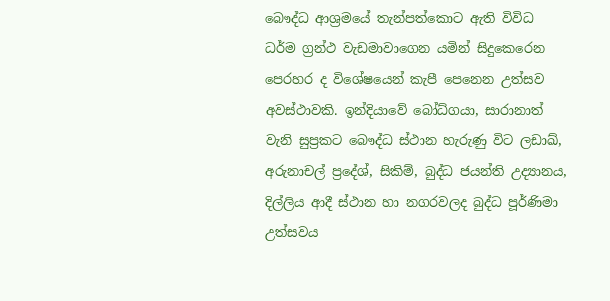බෞද්ධ ආශ්‍රමයේ තැන්පත්කොට ඇති විවිධ ධර්ම ග්‍රන්ථ වැඩමාවාගෙන යමින් සිදුකෙරෙන පෙරහර ද විශේෂයෙන් කැපී පෙනෙන උත්සව අවස්ථාවකි. ඉන්දියාවේ බෝධ්ගයා, සාරානාත් වැනි සුප්‍රකට බෞද්ධ ස්ථාන හැරුණු විට ලඩාඛ්, අරුනාචල් ප්‍රදේශ්, සිකිම්, බුද්ධ ජයන්ති උද්‍යානය, දිල්ලිය ආදී ස්ථාන හා නගරවලද බුද්ධ පූර්ණිමා උත්සවය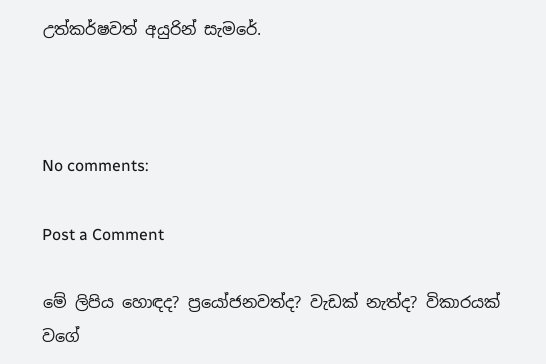උත්කර්ෂවත් අයුරින් සැමරේ.



No comments:

Post a Comment

මේ ලිපිය හොඳද? ප්‍රයෝජනවත්ද? වැඩක් නැත්ද? විකාරයක් වගේ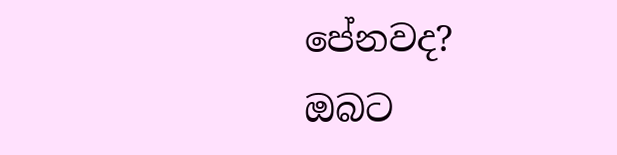පේනවද?
ඔබට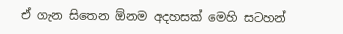ඒ ගැන සිතෙන ඕනම අදහසක් මෙහි සටහන්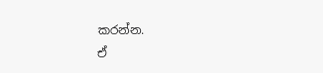කරන්න.
ඒ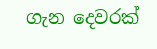ගැන දෙවරක්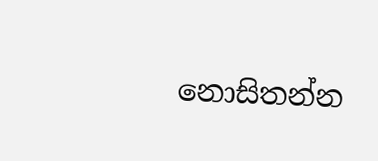නොසිතන්න